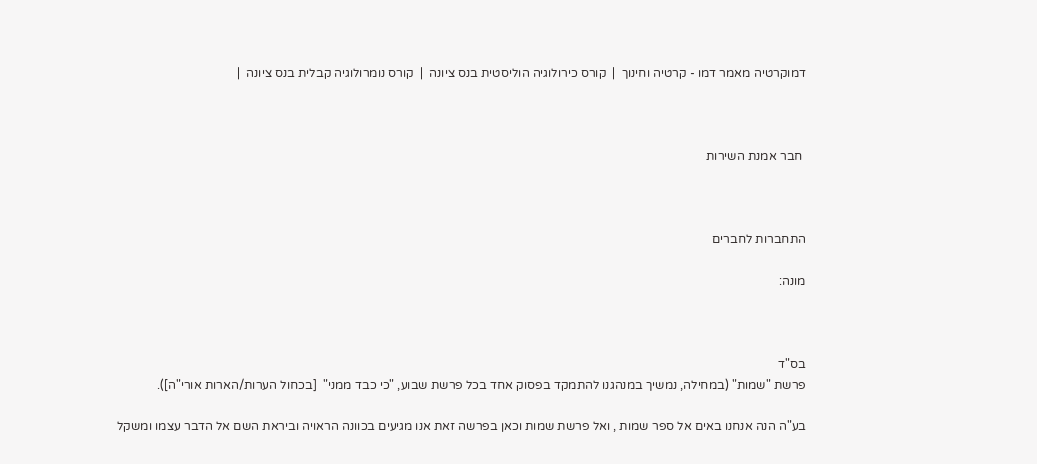דמוקרטיה מאמר דמו - קרטיה וחינוך  |  קורס כירולוגיה הוליסטית בנס ציונה  |  קורס נומרולוגיה קבלית בנס ציונה  |



 חבר אמנת השירות



התחברות לחברים

מונה:



בס"ד
פרשת "שמות" (במחילה, נמשיך במנהגנו להתמקד בפסוק אחד בכל פרשת שבוע, "כי כבד ממני"  [בכחול הערות/הארות אורי"ה]).

בע"ה הנה אנחנו באים אל ספר שמות , ואל פרשת שמות וכאן בפרשה זאת אנו מגיעים בכוונה הראויה וביראת השם אל הדבר עצמו ומשקל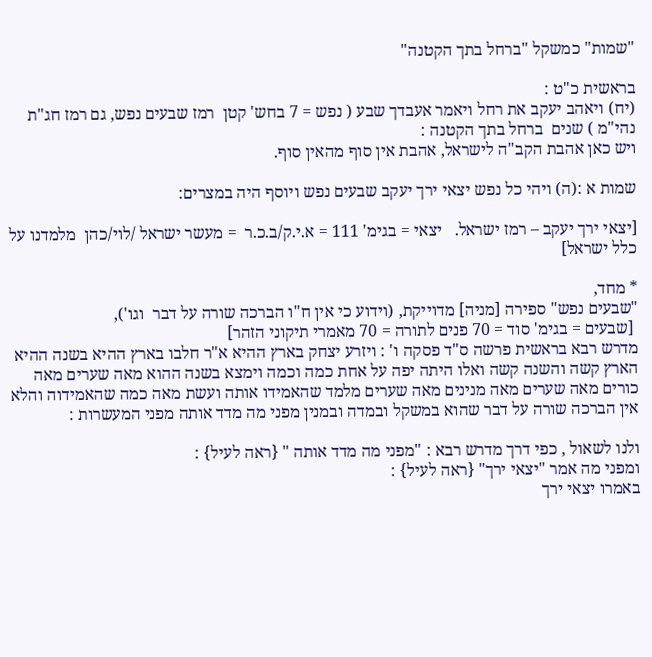"שמות" כמשקל "ברחל בתך הקטנה"

בראשית כ"ט :
(יח) ויאהב יעקב את רחל ויאמר אעבדך שבע ( נפש = 7 בחש' קטן  רמז שבעים נפש, גם רמז חג"ת נהי"מ ) שנים  ברחל בתך הקטנה :
ויש כאן אהבת הקב"ה לישראל, אהבת אין סוף מהאין סוף.

שמות א :(ה) ויהי כל נפש יצאי ירך יעקב שבעים נפש ויוסף היה במצרים:

[יצאי ירך יעקב – רמז ישראל.   יצאי = בגימ' 111 = א.י.ק/ב.כ.ר  = מעשר ישראל /לוי/כהן  מלמדנו על כלל ישראל]

* מחד,
"שבעים נפש" ספירה [מניה] מדוייקת, (וידוע כי אין ח"ו הברכה שורה על דבר  וגו'),
 [שבעים = בגימ' סוד = 70 פנים לתורה = 70 מאמרי תיקוני הזהר]
מדרש רבא בראשית פרשה ס"ד פסקה ו' : ויזרע יצחק בארץ ההיא א"ר חלבו בארץ ההיא בשנה ההיא הארץ קשה והשנה קשה ואלו היתה יפה על אחת כמה וכמה וימצא בשנה ההוא מאה שערים מאה כורים מאה שערים מאה מנינים מאה שערים מלמד שהאמידו אותה ועשת מאה כמה שהאמידוה והלא אין הברכה שורה על דבר שהוא במשקל ובמדה ובמנין מפני מה מדד אותה מפני המעשרות :

ולנו לשאול , כפי דרך מדרש רבא : "מפני מה מדד אותה " {ראה לעיל} :
ומפני מה אמר "יצאי ירך" {ראה לעיל} :
באמרו יצאי ירך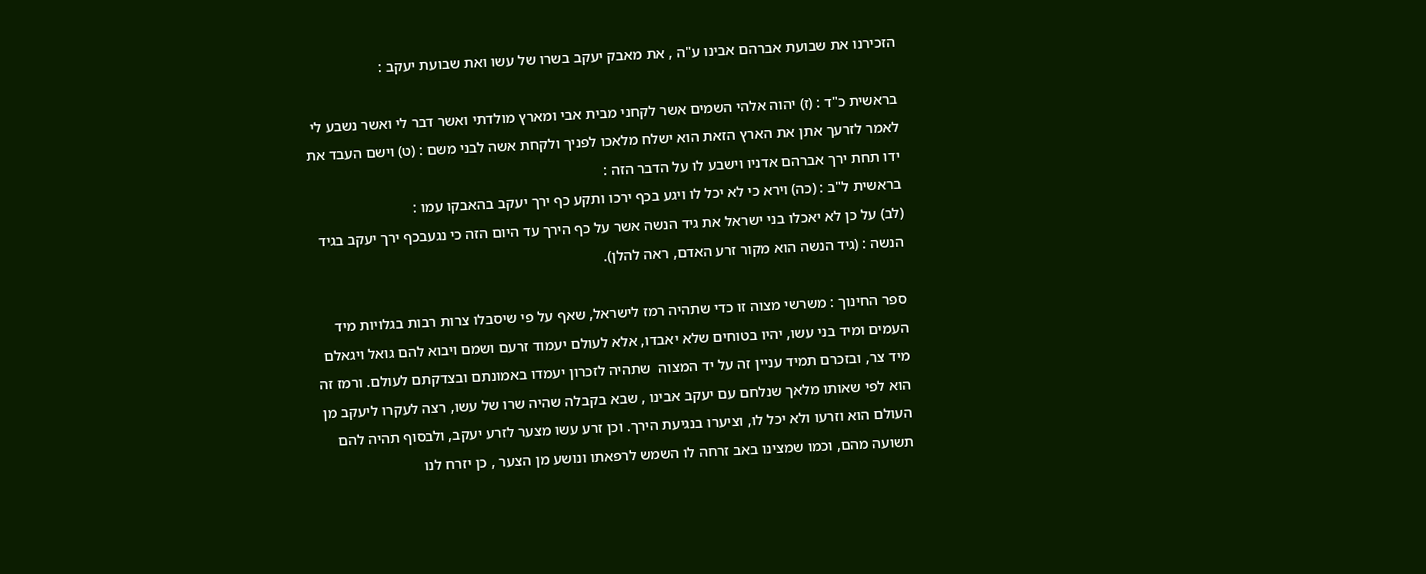הזכירנו את שבועת אברהם אבינו ע"ה , את מאבק יעקב בשרו של עשו ואת שבועת יעקב :

בראשית כ"ד : (ז) יהוה אלהי השמים אשר לקחני מבית אבי ומארץ מולדתי ואשר דבר לי ואשר נשבע לי לאמר לזרעך אתן את הארץ הזאת הוא ישלח מלאכו לפניך ולקחת אשה לבני משם : (ט) וישם העבד את ידו תחת ירך אברהם אדניו וישבע לו על הדבר הזה :
בראשית ל"ב : (כה) וירא כי לא יכל לו ויגע בכף ירכו ותקע כף ירך יעקב בהאבקו עמו :
(לב) על כן לא יאכלו בני ישראל את גיד הנשה אשר על כף הירך עד היום הזה כי נגעבכף ירך יעקב בגיד הנשה : (גיד הנשה הוא מקור זרע האדם, ראה להלן).

ספר החינוך : משרשי מצוה זו כדי שתהיה רמז לישראל, שאף על פי שיסבלו צרות רבות בגלויות מיד העמים ומיד בני עשו, יהיו בטוחים שלא יאבדו, אלא לעולם יעמוד זרעם ושמם ויבוא להם גואל ויגאלם מיד צר, ובזכרם תמיד עניין זה על יד המצוה  שתהיה לזכרון יעמדו באמונתם ובצדקתם לעולם. ורמז זה הוא לפי שאותו מלאך שנלחם עם יעקב אבינו , שבא בקבלה שהיה שרו של עשו, רצה לעקרו ליעקב מן העולם הוא וזרעו ולא יכל לו, וציערו בנגיעת הירך. וכן זרע עשו מצער לזרע יעקב, ולבסוף תהיה להם תשועה מהם, וכמו שמצינו באב זרחה לו השמש לרפאתו ונושע מן הצער , כן יזרח לנו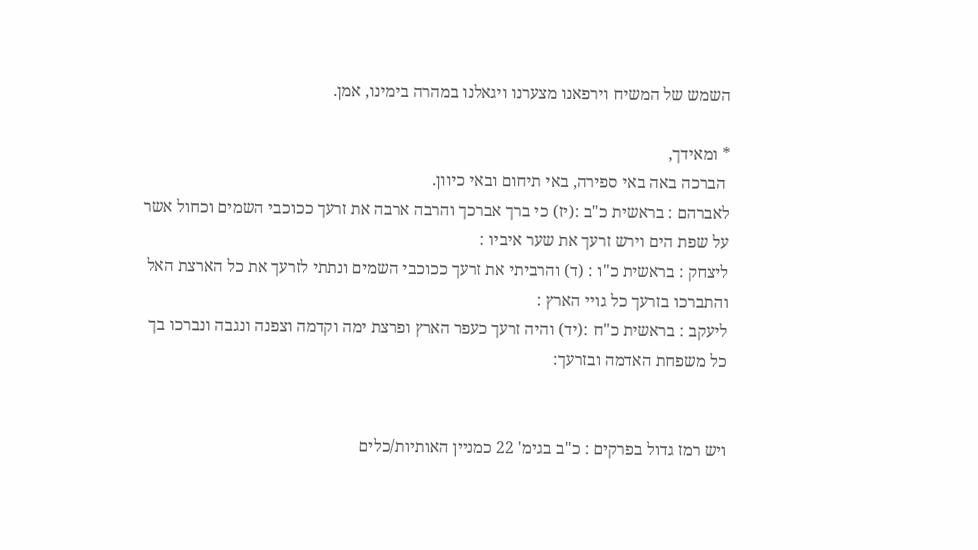השמש של המשיח וירפאנו מצערנו ויגאלנו במהרה בימינו, אמן.

* ומאידך,
 הברכה באה באי ספירה, באי תיחום ובאי כיוון.
לאברהם : בראשית כ"ב :(יז) כי ברך אברכך והרבה ארבה את זרעך ככוכבי השמים וכחול אשר על שפת הים וירש זרעך את שער איביו :
ליצחק : בראשית כ"ו : (ד) והרביתי את זרעך ככוכבי השמים ונתתי לזרעך את כל הארצת האל והתברכו בזרעך כל גויי הארץ :
ליעקב : בראשית כ"ח :(יד) והיה זרעך כעפר הארץ ופרצת ימה וקדמה וצפנה ונגבה ונברכו בך כל משפחת האדמה ובזרעך:


ויש רמז גדול בפרקים : כ"ב בגימ' 22 כמניין האותיות/כלים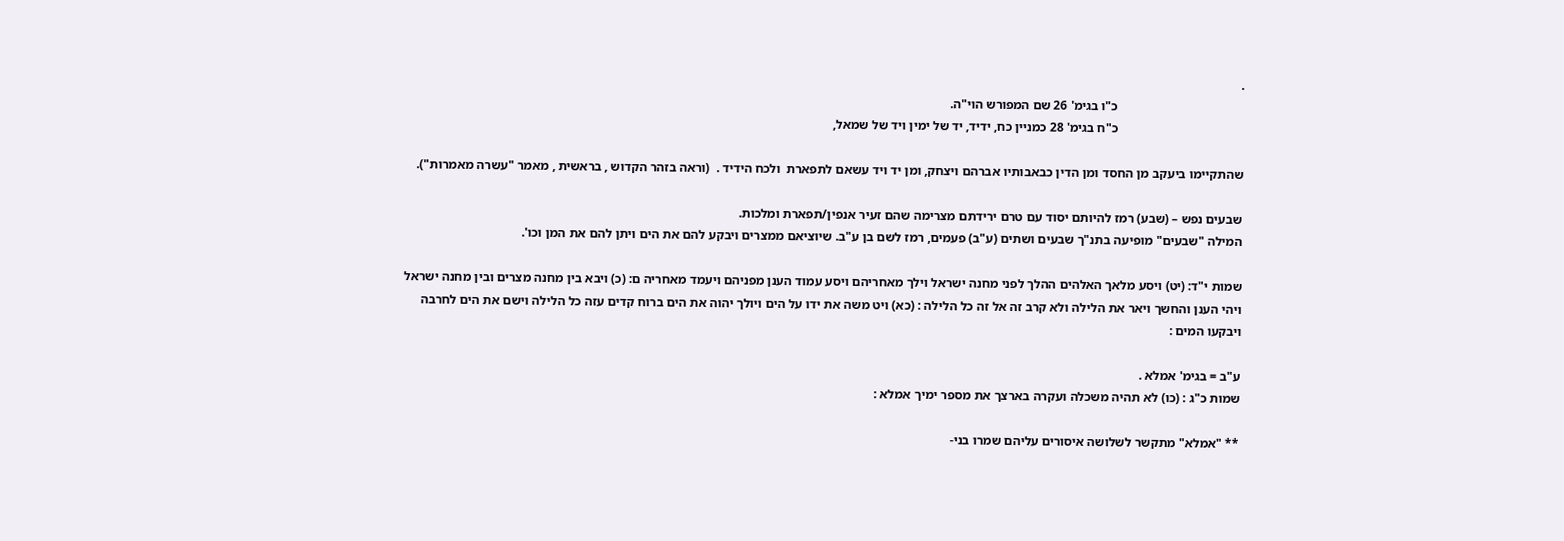.
                                       כ"ו בגימ' 26 שם המפורש הוי"ה.
                                       כ"ח בגימ' 28 כמניין כח, ידיד, יד של ימין ויד של שמאל,

שהתקיימו ביעקב מן החסד ומן הדין כבאבותיו אברהם ויצחק, ומן יד ויד עשאם לתפארת  ולכח הידיד .  (וראה בזהר הקדוש , בראשית , מאמר "עשרה מאמרות").

שבעים נפש – (שבע) רמז להיותם יסוד עם טרם ירידתם מצרימה שהם זעיר אנפין/תפארת ומלכות.
המילה "שבעים" מופיעה בתנ"ך שבעים ושתים (ע"ב) פעמים, רמז לשם בן ע"ב. שיוציאם ממצרים ויבקע להם את הים ויתן להם את המן וכו'.

שמות י"ד: (יט) ויסע מלאך האלהים ההלך לפני מחנה ישראל וילך מאחריהם ויסע עמוד הענן מפניהם ויעמד מאחריה ם: (כ) ויבא בין מחנה מצרים ובין מחנה ישראל ויהי הענן והחשך ויאר את הלילה ולא קרב זה אל זה כל הלילה : (כא) ויט משה את ידו על הים ויולך יהוה את הים ברוח קדים עזה כל הלילה וישם את הים לחרבה ויבקעו המים :

ע"ב = בגימ' אמלא .
שמות כ"ג : (כו) לא תהיה משכלה ועקרה בארצך את מספר ימיך אמלא :

** "אמלא" מתקשר לשלושה איסורים עליהם שמרו בני-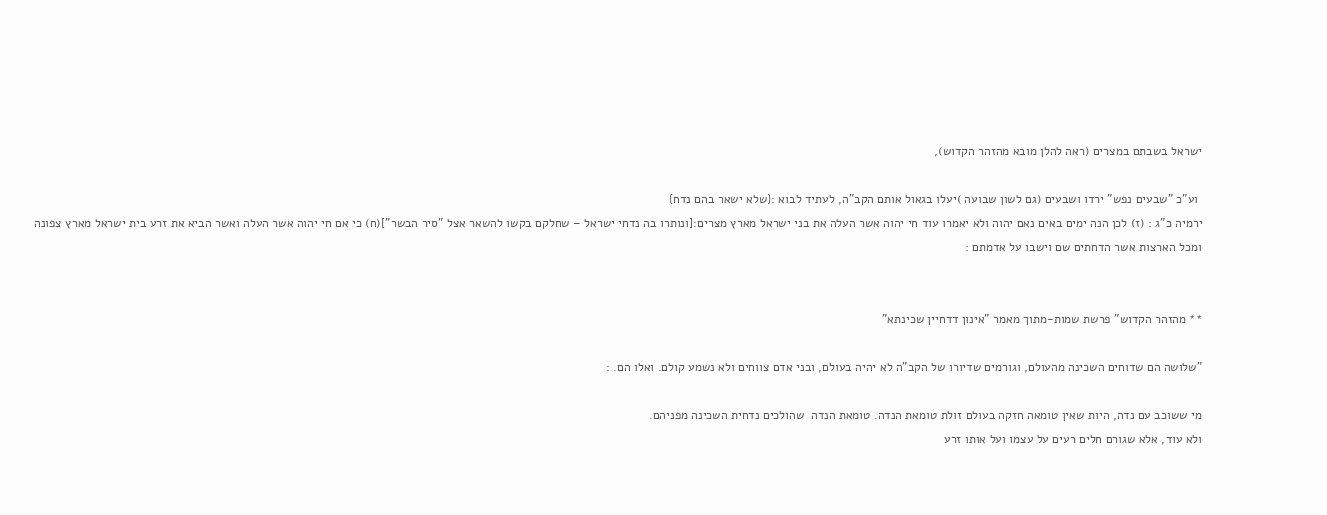ישראל בשבתם במצרים (ראה להלן מובא מהזהר הקדוש),

 וע"כ "שבעים נפש" ירדו ושבעים (גם לשון שבועה )יעלו בגאול אותם הקב"ה, לעתיד לבוא :{שלא ישאר בהם נדח}
ירמיה כ"ג : (ז) לכן הנה ימים באים נאם יהוה ולא יאמרו עוד חי יהוה אשר העלה את בני ישראל מארץ מצרים:[ונותרו בה נדחי ישראל – שחלקם בקשו להשאר אצל "סיר הבשר"](ח) כי אם חי יהוה אשר העלה ואשר הביא את זרע בית ישראל מארץ צפונה ומכל הארצות אשר הדחתים שם וישבו על אדמתם :


** מהזהר הקדוש" פרשת שמות-מתוך מאמר "אינון דדחיין שכינתא"

"שלושה הם שדוחים השכינה מהעולם, וגורמים שדיורו של הקב"ה לא יהיה בעולם, ובני אדם צווחים ולא נשמע קולם. ואלו הם. :

מי ששוכב עם נדה, היות שאין טומאה חזקה בעולם זולת טומאת הנדה. טומאת הנדה  שהולכים נדחית השכינה מפניהם.
ולא עוד, אלא שגורם חלים רעים על עצמו ועל אותו זרע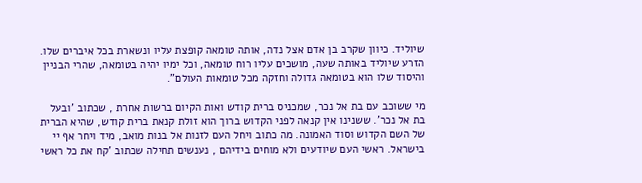שיוליד. כיוון שקרב בן אדם אצל נדה, אותה טומאה קופצת עליו ונשארת בכל איברים שלו. הזרע שיוליד באותה שעה, מושכים עליו רוח טומאה, וכל ימיו יהיה בטומאה, שהרי הבניין והיסוד שלו הוא בטומאה גדולה וחזקה מכל טומאות העולם".

מי ששוכב עם בת אל נכר, שמכניס ברית קודש ואות הקיום ברשות אחרת , שכתוב 'ובעל בת אל נכר'. ששנינו אין קנאה לפני הקדוש ברוך הוא זולת קנאת ברית קודש, שהיא הברית של השם הקדוש וסוד האמונה. מה כתוב ויחל העם לזנות אל בנות מואב, מיד ויחר אף יי בישראל. ראשי העם שיודעים ולא מוחים בידיהם , נענשים תחילה שכתוב 'קח את כל ראשי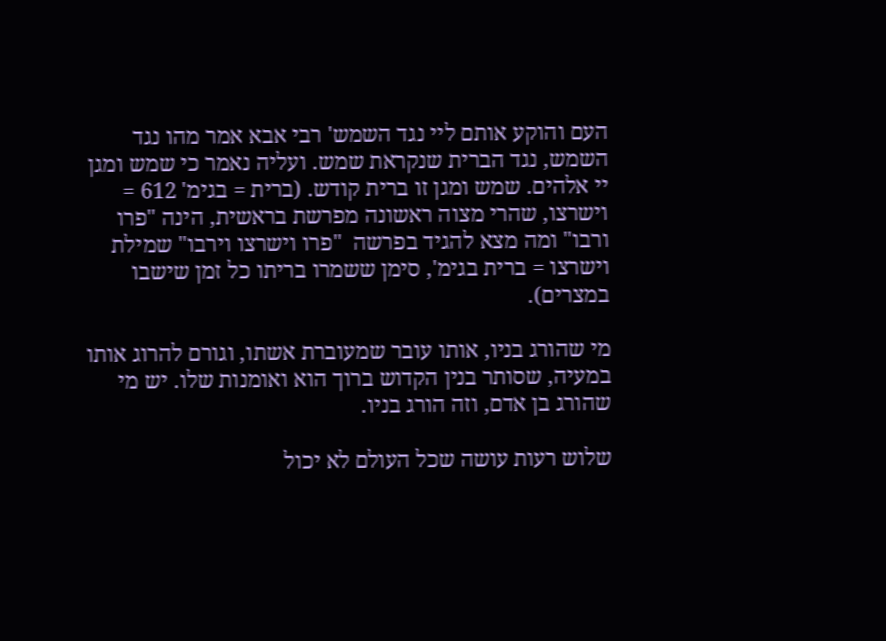העם והוקע אותם ליי נגד השמש' רבי אבא אמר מהו נגד השמש, נגד הברית שנקראת שמש. ועליה נאמר כי שמש ומגן יי אלהים. שמש ומגן זו ברית קודש. (ברית = בגימ' 612 = וישרצו, שהרי מצוה ראשונה מפרשת בראשית, הינה "פרו ורבו" ומה מצא להגיד בפרשה  "פרו וישרצו וירבו" שמילת וישרצו = ברית בגימ', סימן ששמרו בריתו כל זמן שישבו במצרים).

מי שהורג בניו, אותו עובר שמעוברת אשתו, וגורם להרוג אותו במעיה, שסותר בנין הקדוש ברוך הוא ואומנות שלו. יש מי שהורג בן אדם, וזה הורג בניו.

שלוש רעות עושה שכל העולם לא יכול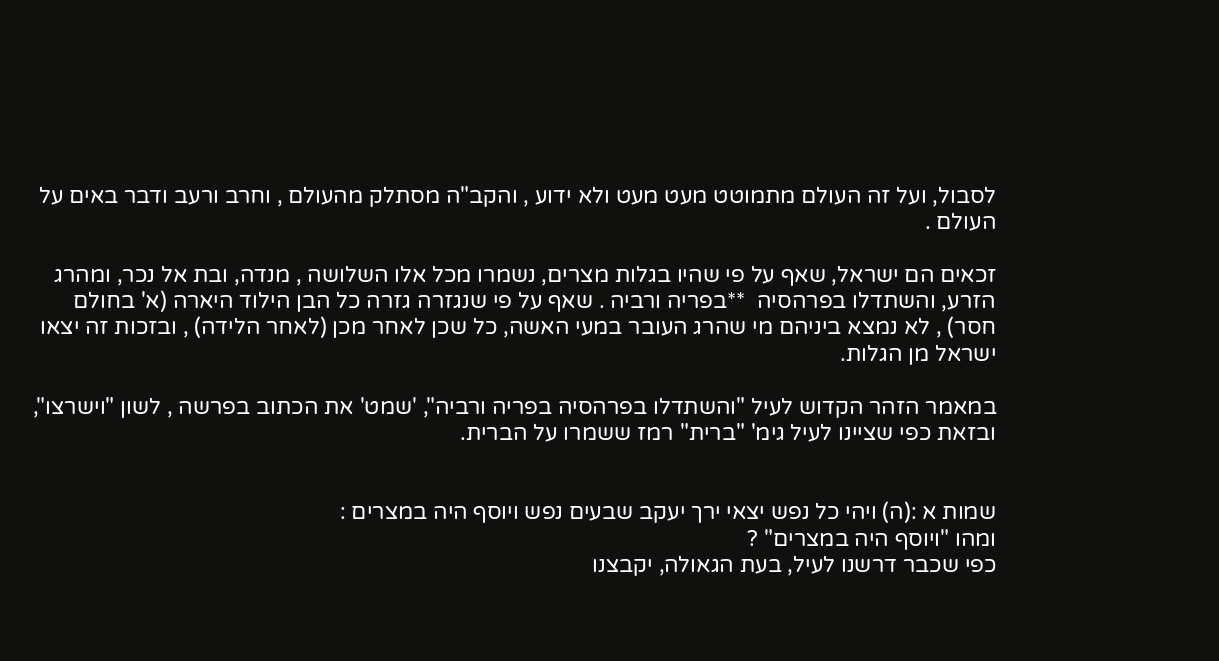לסבול, ועל זה העולם מתמוטט מעט מעט ולא ידוע , והקב"ה מסתלק מהעולם , וחרב ורעב ודבר באים על העולם .

זכאים הם ישראל, שאף על פי שהיו בגלות מצרים, נשמרו מכל אלו השלושה , מנדה, ובת אל נכר, ומהרג הזרע, והשתדלו בפרהסיה  **בפריה ורביה . שאף על פי שנגזרה גזרה כל הבן הילוד היארה (א' בחולם חסר) , לא נמצא ביניהם מי שהרג העובר במעי האשה, כל שכן לאחר מכן (לאחר הלידה) , ובזכות זה יצאו ישראל מן הגלות.

במאמר הזהר הקדוש לעיל "והשתדלו בפרהסיה בפריה ורביה", 'שמט' את הכתוב בפרשה , לשון "וישרצו", ובזאת כפי שציינו לעיל גימ' "ברית" רמז ששמרו על הברית.


שמות א :(ה) ויהי כל נפש יצאי ירך יעקב שבעים נפש ויוסף היה במצרים :
ומהו "ויוסף היה במצרים" ?
כפי שכבר דרשנו לעיל, בעת הגאולה, יקבצנו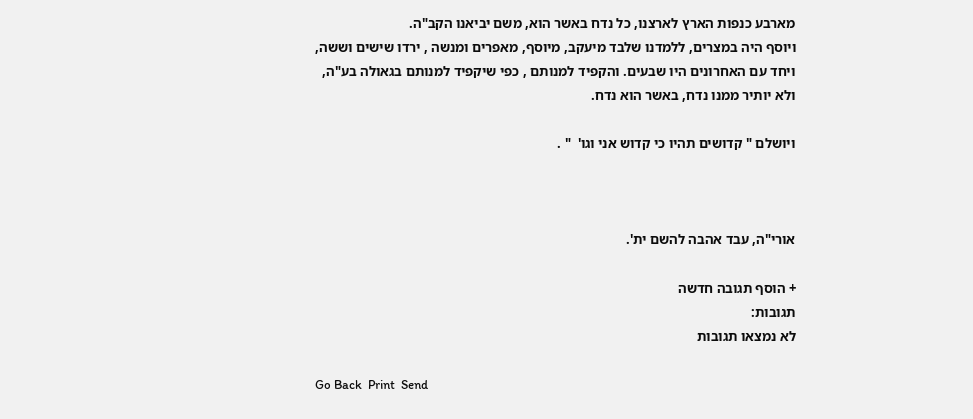מארבע כנפות הארץ לארצנו, כל נדח באשר הוא, משם יביאנו הקב"ה.
ויוסף היה במצרים, ללמדנו שלבד מיעקב, מיוסף, מאפרים ומנשה , ירדו שישים וששה,
ויחד עם האחרונים היו שבעים. והקפיד למנותם , כפי שיקפיד למנותם בגאולה בע"ה,
ולא יותיר ממנו נדח, באשר הוא נדח.

ויושלם " קדושים תהיו כי קדוש אני וגו'  " .



אורי"ה, עבד אהבה להשם ית'.

+ הוסף תגובה חדשה
תגובות:
לא נמצאו תגובות

Go Back  Print  Send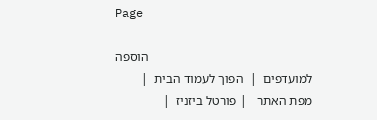Page

                                                   הוספה למועדפים  |  הפוך לעמוד הבית  |  מפת האתר   | פורטל ביזניז  |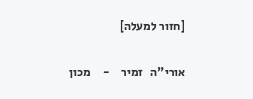[חזור למעלה]

אורי"ה   זמיר     -     מכון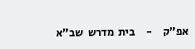אפ"ק     -     בית  מדרש  שב"א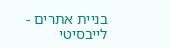בניית אתרים - לייבסיטי